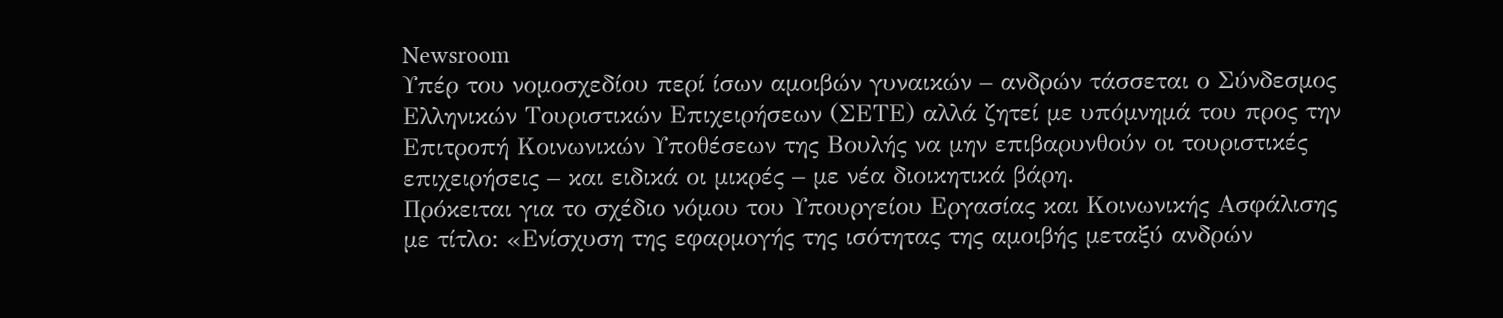Newsroom
Υπέρ του νομοσχεδίου περί ίσων αμοιβών γυναικών – ανδρών τάσσεται ο Σύνδεσμος Ελληνικών Τουριστικών Επιχειρήσεων (ΣΕΤΕ) αλλά ζητεί με υπόμνημά του προς την Επιτροπή Κοινωνικών Υποθέσεων της Βουλής να μην επιβαρυνθούν οι τουριστικές επιχειρήσεις – και ειδικά οι μικρές – με νέα διοικητικά βάρη.
Πρόκειται για το σχέδιο νόμου του Υπουργείου Εργασίας και Κοινωνικής Ασφάλισης με τίτλο: «Ενίσχυση της εφαρμογής της ισότητας της αμοιβής μεταξύ ανδρών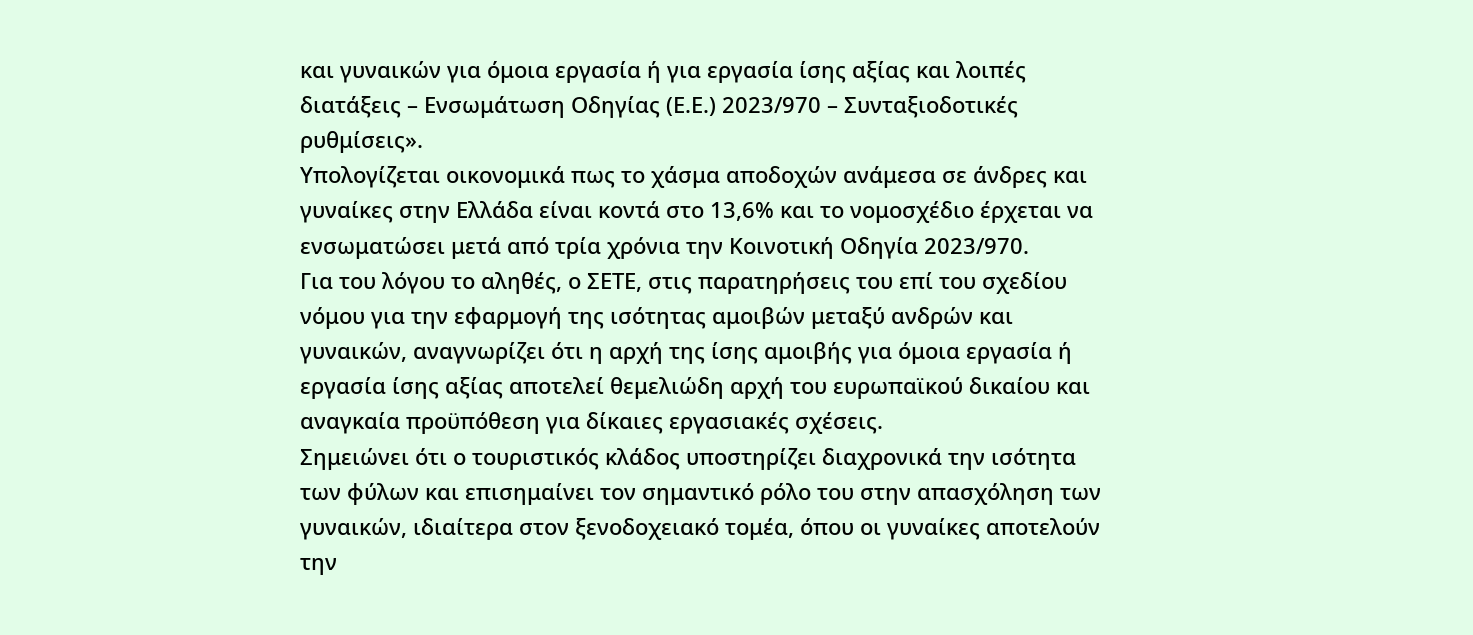και γυναικών για όμοια εργασία ή για εργασία ίσης αξίας και λοιπές διατάξεις – Ενσωμάτωση Οδηγίας (Ε.Ε.) 2023/970 – Συνταξιοδοτικές ρυθμίσεις».
Υπολογίζεται οικονομικά πως το χάσμα αποδοχών ανάμεσα σε άνδρες και γυναίκες στην Ελλάδα είναι κοντά στο 13,6% και το νομοσχέδιο έρχεται να ενσωματώσει μετά από τρία χρόνια την Κοινοτική Οδηγία 2023/970.
Για του λόγου το αληθές, ο ΣΕΤΕ, στις παρατηρήσεις του επί του σχεδίου νόμου για την εφαρμογή της ισότητας αμοιβών μεταξύ ανδρών και γυναικών, αναγνωρίζει ότι η αρχή της ίσης αμοιβής για όμοια εργασία ή εργασία ίσης αξίας αποτελεί θεμελιώδη αρχή του ευρωπαϊκού δικαίου και αναγκαία προϋπόθεση για δίκαιες εργασιακές σχέσεις.
Σημειώνει ότι ο τουριστικός κλάδος υποστηρίζει διαχρονικά την ισότητα των φύλων και επισημαίνει τον σημαντικό ρόλο του στην απασχόληση των γυναικών, ιδιαίτερα στον ξενοδοχειακό τομέα, όπου οι γυναίκες αποτελούν την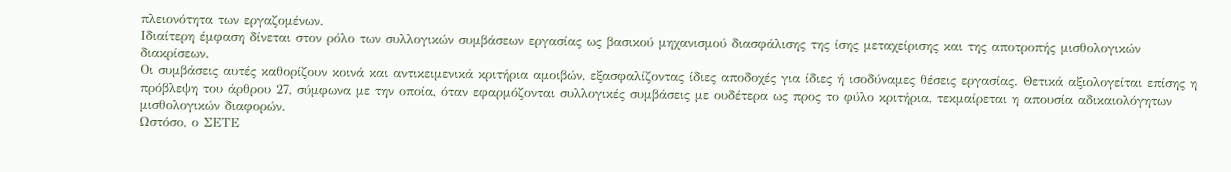πλειονότητα των εργαζομένων.
Ιδιαίτερη έμφαση δίνεται στον ρόλο των συλλογικών συμβάσεων εργασίας ως βασικού μηχανισμού διασφάλισης της ίσης μεταχείρισης και της αποτροπής μισθολογικών διακρίσεων.
Οι συμβάσεις αυτές καθορίζουν κοινά και αντικειμενικά κριτήρια αμοιβών, εξασφαλίζοντας ίδιες αποδοχές για ίδιες ή ισοδύναμες θέσεις εργασίας. Θετικά αξιολογείται επίσης η πρόβλεψη του άρθρου 27, σύμφωνα με την οποία, όταν εφαρμόζονται συλλογικές συμβάσεις με ουδέτερα ως προς το φύλο κριτήρια, τεκμαίρεται η απουσία αδικαιολόγητων μισθολογικών διαφορών.
Ωστόσο, ο ΣΕΤΕ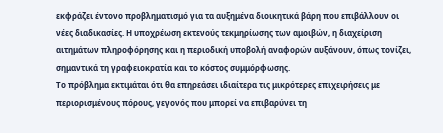εκφράζει έντονο προβληματισμό για τα αυξημένα διοικητικά βάρη που επιβάλλουν οι νέες διαδικασίες. Η υποχρέωση εκτενούς τεκμηρίωσης των αμοιβών, η διαχείριση αιτημάτων πληροφόρησης και η περιοδική υποβολή αναφορών αυξάνουν, όπως τονίζει, σημαντικά τη γραφειοκρατία και το κόστος συμμόρφωσης.
Το πρόβλημα εκτιμάται ότι θα επηρεάσει ιδιαίτερα τις μικρότερες επιχειρήσεις με περιορισμένους πόρους, γεγονός που μπορεί να επιβαρύνει τη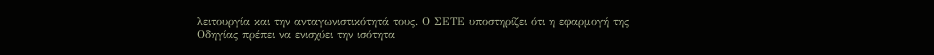λειτουργία και την ανταγωνιστικότητά τους. Ο ΣΕΤΕ υποστηρίζει ότι η εφαρμογή της Οδηγίας πρέπει να ενισχύει την ισότητα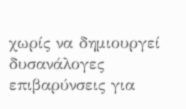χωρίς να δημιουργεί δυσανάλογες επιβαρύνσεις για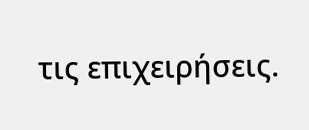τις επιχειρήσεις.